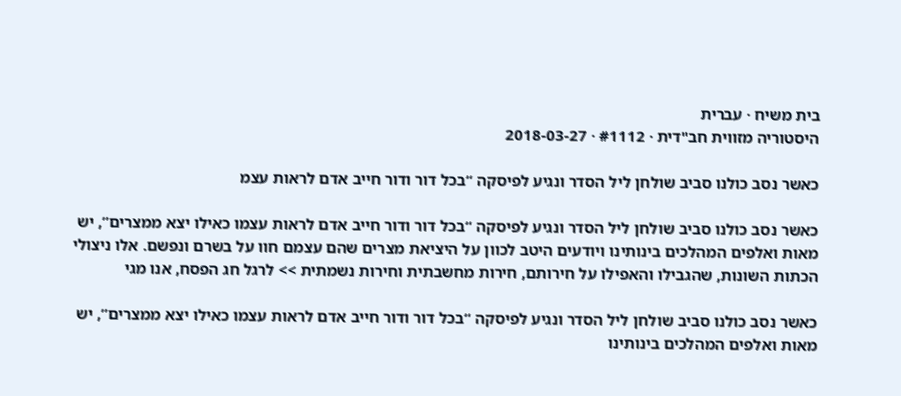בית משיח · עברית
היסטוריה מזווית חב"דית · #1112 · 2018-03-27

כאשר נסב כולנו סביב שולחן ליל הסדר ונגיע לפיסקה “בכל דור ודור חייב אדם לראות עצמ

כאשר נסב כולנו סביב שולחן ליל הסדר ונגיע לפיסקה “בכל דור ודור חייב אדם לראות עצמו כאילו יצא ממצרים”, יש מאות ואלפים המהלכים בינותינו ויודעים היטב לכוון על היציאת מצרים שהם עצמם חוו על בשרם ונפשם. אלו ניצולי הכתות השונות, שהגבילו והאפילו על חירותם, חירות מחשבתית וחירות נשמתית >> לרגל חג הפסח, אנו מגי

כאשר נסב כולנו סביב שולחן ליל הסדר ונגיע לפיסקה “בכל דור ודור חייב אדם לראות עצמו כאילו יצא ממצרים”, יש מאות ואלפים המהלכים בינותינו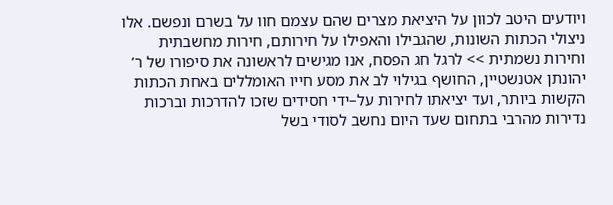ויודעים היטב לכוון על היציאת מצרים שהם עצמם חוו על בשרם ונפשם. אלו ניצולי הכתות השונות, שהגבילו והאפילו על חירותם, חירות מחשבתית וחירות נשמתית >> לרגל חג הפסח, אנו מגישים לראשונה את סיפורו של ר’ יהונתן אטנשטיין, החושף בגילוי לב את מסע חייו האומללים באחת הכתות הקשות ביותר, ועד יציאתו לחירות על–ידי חסידים שזכו להדרכות וברכות נדירות מהרבי בתחום שעד היום נחשב לסודי בשל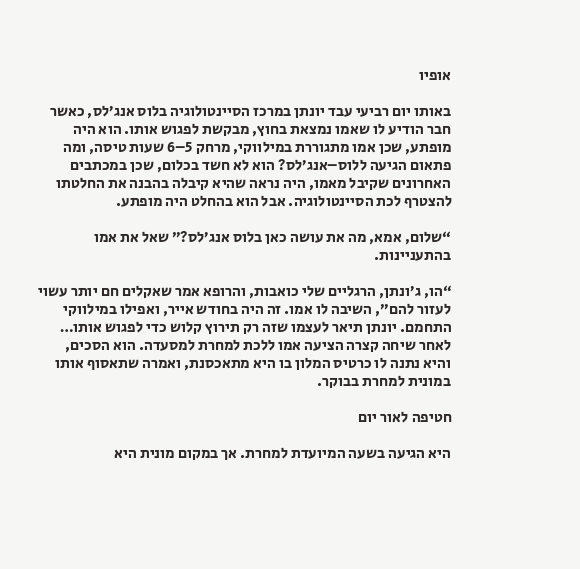אופיו

באותו יום רביעי עבד יונתן במרכז הסיינטולוגיה בלוס אנג’לס, כאשר חבר הודיע לו שאמו נמצאת בחוץ, מבקשת לפגוש אותו. הוא היה מופתע, שכן אמו מתגוררת במילווקי, מרחק 5–6 שעות טיסה, ומה פתאום הגיעה ללוס–אנג’לס? הוא לא חשד בכלום, שכן במכתבים האחרונים שקיבל מאמו, היה נראה שהיא קיבלה בהבנה את החלטתו להצטרף לכת הסיינטולוגיה. אבל הוא בהחלט היה מופתע.

“שלום, אמא, מה את עושה כאן בלוס אנג’לס?” שאל את אמו בהתעניינות.

“הו, ג’ונתן, הרגליים שלי כואבות, והרופא אמר שאקלים חם יותר עשוי לעזור להם”, השיבה לו אמו. זה היה בחודש אייר, ואפילו במילווקי התחמם. יונתן תיאר לעצמו שזה רק תירוץ קלוש כדי לפגוש אותו… לאחר שיחה קצרה הציעה אמו ללכת למחרת למסעדה. הוא הסכים, והיא נתנה לו כרטיס המלון בו היא מתאכסנת, ואמרה שתאסוף אותו במונית למחרת בבוקר.

חטיפה לאור יום

היא הגיעה בשעה המיועדת למחרת. אך במקום מונית היא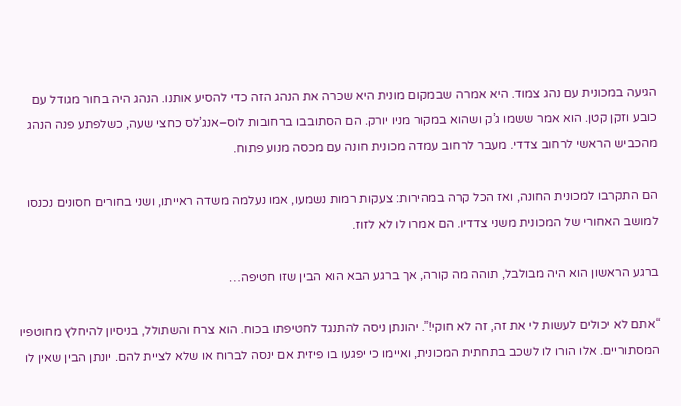הגיעה במכונית עם נהג צמוד. היא אמרה שבמקום מונית היא שכרה את הנהג הזה כדי להסיע אותנו. הנהג היה בחור מגודל עם כובע וזקן קטן. הוא אמר ששמו ג’ק ושהוא במקור מניו יורק. הם הסתובבו ברחובות לוס–אנג’לס כחצי שעה, כשלפתע פנה הנהג מהכביש הראשי לרחוב צדדי. מעבר לרחוב עמדה מכונית חונה עם מכסה מנוע פתוח.

הם התקרבו למכונית החונה, ואז הכל קרה במהירות: צעקות רמות נשמעו, אמו נעלמה משדה ראייתו, ושני בחורים חסונים נכנסו למושב האחורי של המכונית משני צדדיו. הם אמרו לו לא לזוז.

ברגע הראשון הוא היה מבולבל, תוהה מה קורה, אך ברגע הבא הוא הבין שזו חטיפה…

“אתם לא יכולים לעשות לי את זה, זה לא חוקי!”. יהונתן ניסה להתנגד לחטיפתו בכוח. הוא צרח והשתולל, בניסיון להיחלץ מחוטפיו המסתוריים. אלו הורו לו לשכב בתחתית המכונית, ואיימו כי יפגעו בו פיזית אם ינסה לברוח או שלא לציית להם. יונתן הבין שאין לו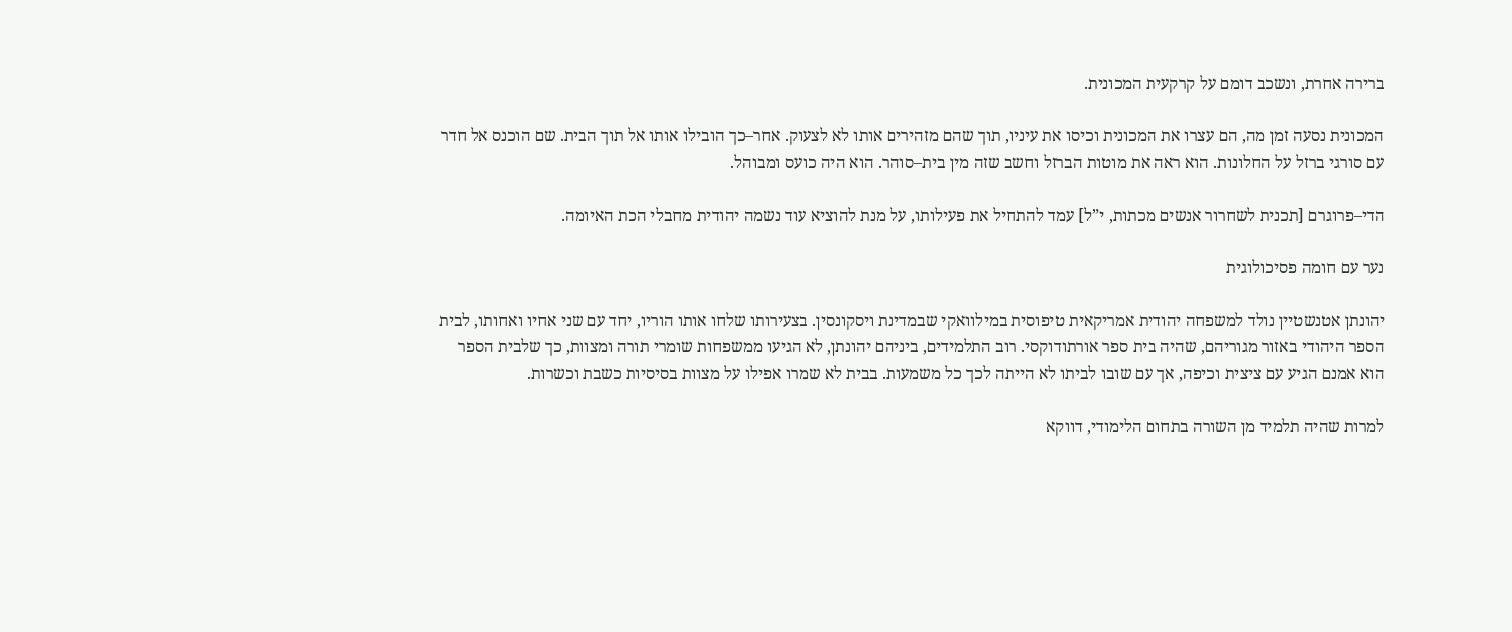ברירה אחרת, ונשכב דומם על קרקעית המכונית.

המכונית נסעה זמן מה, הם עצרו את המכונית וכיסו את עיניו, תוך שהם מזהירים אותו לא לצעוק. אחר–כך הובילו אותו אל תוך הבית. שם הוכנס אל חדר עם סורגי ברזל על החלונות. הוא ראה את מוטות הברזל וחשב שזה מין בית–סוהר. הוא היה כועס ומבוהל.

הדי–פרוגרם [תכנית לשחרור אנשים מכתות, י”ל] עמד להתחיל את פעילותו, על מנת להוציא עוד נשמה יהודית מחבלי הכת האיומה.

נער עם חומה פסיכולוגית

יהונתן אטנשטיין נולד למשפחה יהודית אמריקאית טיפוסית במילוואקי שבמדינת ויסקונסין. בצעירותו שלחו אותו הוריו, יחד עם שני אחיו ואחותו, לבית הספר היהודי באזור מגוריהם, שהיה בית ספר אורתודוקסי. רוב התלמידים, ביניהם יהונתן, לא הגיעו ממשפחות שומרי תורה ומצוות, כך שלבית הספר הוא אמנם הגיע עם ציצית וכיפה, אך עם שובו לביתו לא הייתה לכך כל משמעות. בבית לא שמרו אפילו על מצוות בסיסיות כשבת וכשרות.

למרות שהיה תלמיד מן השורה בתחום הלימודי, דווקא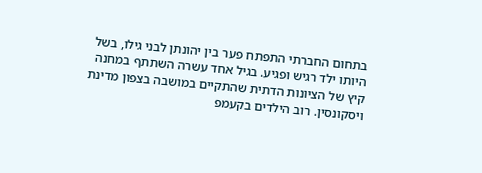בתחום החברתי התפתח פער בין יהונתן לבני גילו, בשל היותו ילד רגיש ופגיע. בגיל אחד עשרה השתתף במחנה קיץ של הציונות הדתית שהתקיים במושבה בצפון מדינת ויסקונסין. רוב הילדים בקעמפ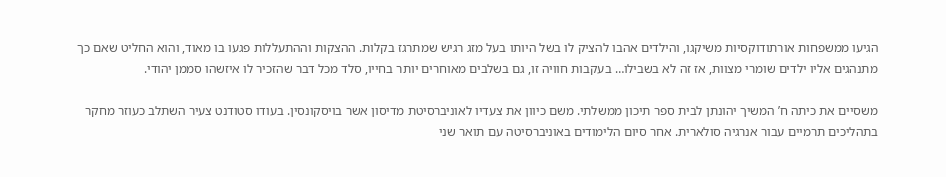הגיעו ממשפחות אורתודוקסיות משיקגו, והילדים אהבו להציק לו בשל היותו בעל מזג רגיש שמתרגז בקלות. ההצקות וההתעללות פגעו בו מאוד, והוא החליט שאם כך מתנהגים אליו ילדים שומרי מצוות, אז זה לא בשבילו… בעקבות חוויה זו, גם בשלבים מאוחרים יותר בחייו, סלד מכל דבר שהזכיר לו איזשהו סממן יהודי.

משסיים את כיתה ח’ המשיך יהונתן לבית ספר תיכון ממשלתי. משם כיוון את צעדיו לאוניברסיטת מדיסון אשר בויסקונסין. בעודו סטודנט צעיר השתלב כעוזר מחקר בתהליכים תרמיים עבור אנרגיה סולארית. אחר סיום הלימודים באוניברסיטה עם תואר שני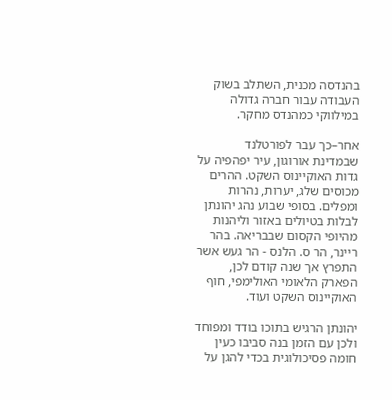בהנדסה מכנית, השתלב בשוק העבודה עבור חברה גדולה במילווקי כמהנדס מחקר.

אחר–כך עבר לפורטלנד שבמדינת אורוגון, עיר יפהפיה על גדות האוקיינוס השקט. ההרים מכוסים שלג, יערות, נהרות ומפלים. בסופי שבוע נהג יהונתן לבלות בטיולים באזור וליהנות מהיופי הקסום שבבריאה. בהר ריינר, הר ס. הלנס - הר געש אשר התפרץ אך שנה קודם לכן, הפארק הלאומי האולימפי, חוף האוקיינוס השקט ועוד.

יהונתן הרגיש בתוכו בודד ומפוחד ולכן עם הזמן בנה סביבו כעין חומה פסיכולוגית בכדי להגן על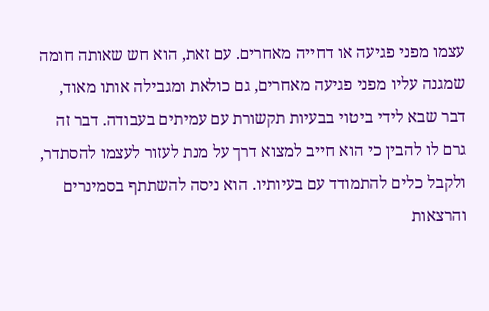עצמו מפני פגיעה או דחייה מאחרים. עם זאת, הוא חש שאותה חומה שמגנה עליו מפני פגיעה מאחרים, גם כולאת ומגבילה אותו מאוד, דבר שבא לידי ביטוי בבעיות תקשורת עם עמיתים בעבודה. דבר זה גרם לו להבין כי הוא חייב למצוא דרך על מנת לעזור לעצמו להסתדר, ולקבל כלים להתמודד עם בעיותיו. הוא ניסה להשתתף בסמינרים והרצאות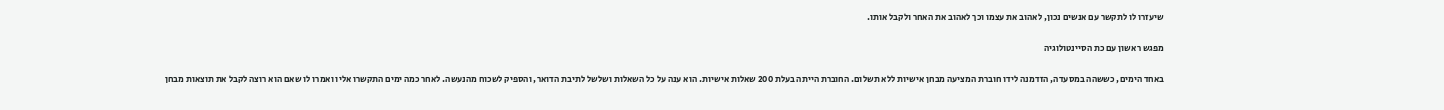שיעזרו לו לתקשר עם אנשים נכון, לאהוב את עצמו וכך לאהוב את האחר ולקבל אותו.

מפגש ראשון עם כת הסיינטולוגיה

באחד הימים, כששהה במסעדה, הזדמנה לידו חוברת המציעה מבחן אישיות ללא תשלום. החוברת הייתה בעלת 200 שאלות אישיות. הוא ענה על כל השאלות ושלשל לתיבת הדואר, והספיק לשכוח מהנעשה. לאחר כמה ימים התקשרו אליו ואמרו לו שאם הוא רוצה לקבל את תוצאות מבחן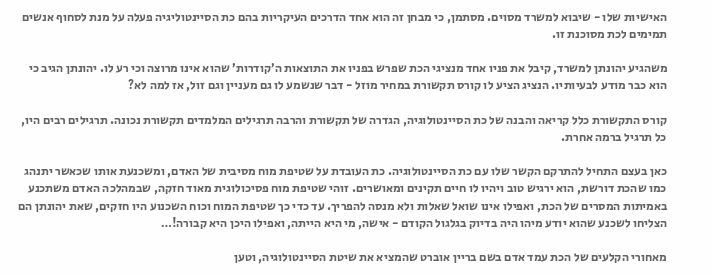האישיות שלו - שיבוא למשרד מסוים. מסתמן, כי מבחן זה הוא אחד הדרכים העיקריות בהם כת הסיינטוליגיה פעלה על מנת לסחוף אנשים תמימים לכת מסוכנת זו.

משהגיע יהונתן למשרד, קיבל את פניו אחד מנציגי הכת שפרש בפניו את התוצאות ה’קודרות’ שהוא אינו מרוצה וכי רע לו. יהונתן הגיב כי הוא כבר מודע לבעיותיו. הנציג הציע לו קורס תקשורת במחיר מוזל - דבר שנשמע לו גם מעניין וגם זול, אז למה לא?

קורס התקשורת כלל קריאה והבנה של כת הסיינטולוגיה, הגדרה של תקשורת והרבה תרגילים המלמדים תקשורת נכונה. תרגילים רבים היו, כל תרגיל ברמה אחרת.

כאן בעצם התחיל להתרקם הקשר שלו עם כת הסיינטולוגיה. כת העובדת על שטיפת מוח מסיבית של האדם, ומשכנעת אותו שכאשר יתנהג כמו שהכת דורשת, הוא ירגיש טוב ויהיו לו חיים תקינים ומאושרים. זוהי שטיפת מוח פסיכולוגית מאוד חזקה, שבמהלכה האדם משתכנע באמיתות המסרים של הכת, ואפילו אינו שואל שאלות ולא מנסה להפריך. עד כדי כך שטיפת המוח וכוח השכנוע היו חזקים, שאת יהונתן הם הצליחו לשכנע שהוא יודע מיהו היה בדיוק בגלגול הקודם - אישה, מי היא הייתה, ואפילו היכן היא קבורה!…

מאחורי הקלעים של הכת עמד אדם בשם בריין אוברט שהמציא את שיטת הסיינטולוגיה, וטען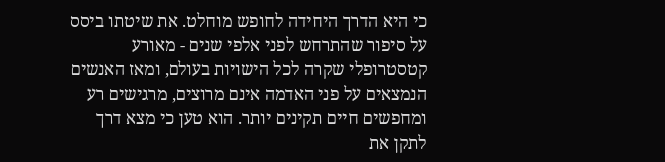כי היא הדרך היחידה לחופש מוחלט. את שיטתו ביסס על סיפור שהתרחש לפני אלפי שנים - מאורע קטסטרופלי שקרה לכל הישויות בעולם, ומאז האנשים הנמצאים על פני האדמה אינם מרוצים, מרגישים רע ומחפשים חיים תקינים יותר. הוא טען כי מצא דרך לתקן את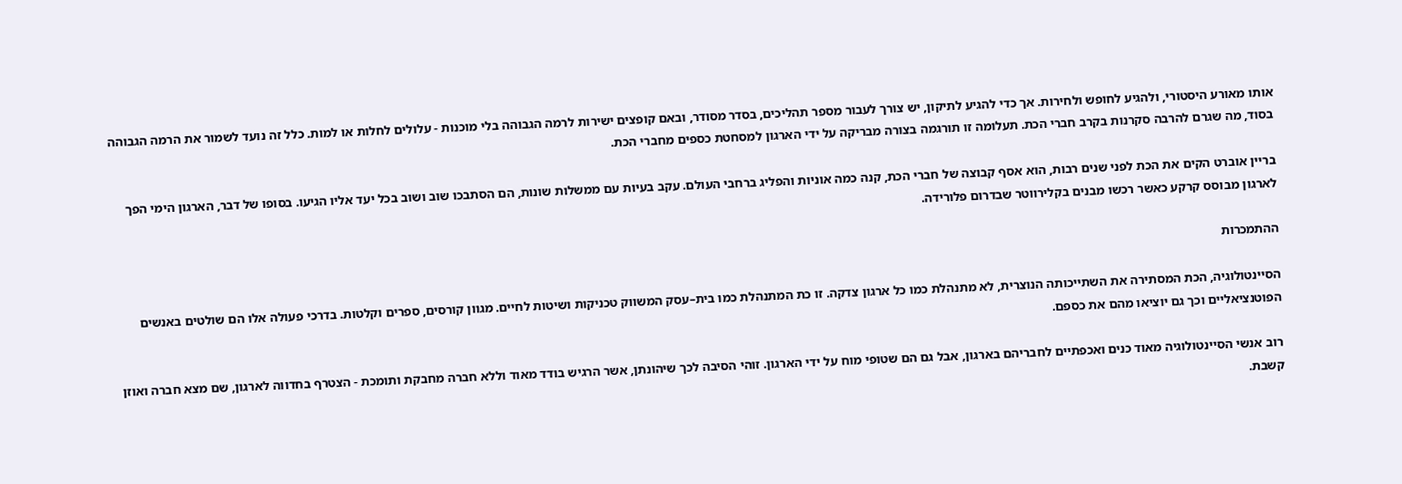אותו מאורע היסטורי, ולהגיע לחופש ולחירות. אך כדי להגיע לתיקון, יש צורך לעבור מספר תהליכים, בסדר מסודר, ובאם קופצים ישירות לרמה הגבוהה בלי מוכנות - עלולים לחלות או למות. כלל זה נועד לשמור את הרמה הגבוהה בסוד, מה שגרם להרבה סקרנות בקרב חברי הכת. תעלומה זו תורגמה בצורה מבריקה על ידי הארגון למסחטת כספים מחברי הכת.

בריין אוברט הקים את הכת לפני שנים רבות, הוא אסף קבוצה של חברי הכת, קנה כמה אוניות והפליג ברחבי העולם. עקב בעיות עם ממשלות שונות, הם הסתבכו שוב ושוב בכל יעד אליו הגיעו. בסופו של דבר, הארגון הימי הפך לארגון מבוסס קרקע כאשר רכשו מבנים בקלירווטר שבדרום פלורידה.

ההתמכרות

הסיינטולוגיה, הכת המסתירה את השתייכותה הנוצרית, לא מתנהלת כמו כל ארגון צדקה. זו כת המתנהלת כמו בית–עסק המשווק טכניקות ושיטות לחיים. מגוון קורסים, ספרים וקלטות. בדרכי פעולה אלו הם שולטים באנשים הפוטנציאליים וכך גם יוציאו מהם את כספם.

רוב אנשי הסיינטולוגיה מאוד כנים ואכפתיים לחבריהם בארגון, אבל גם הם שטופי מוח על ידי הארגון. זוהי הסיבה לכך שיהונתן, אשר הרגיש בודד מאוד וללא חברה מחבקת ותומכת - הצטרף בחדווה לארגון, שם מצא חברה ואוזן קשבת.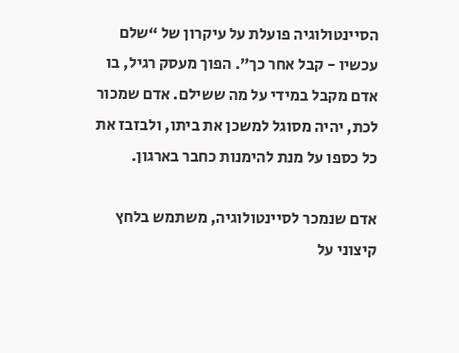הסיינטולוגיה פועלת על עיקרון של “שלם עכשיו - קבל אחר כך”. הפוך מעסק רגיל, בו אדם מקבל במידי על מה ששילם. אדם שמכור לכת, יהיה מסוגל למשכן את ביתו, ולבזבז את כל כספו על מנת להימנות כחבר בארגון.

אדם שנמכר לסיינטולוגיה, משתמש בלחץ קיצוני על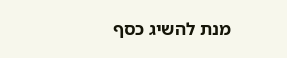מנת להשיג כסף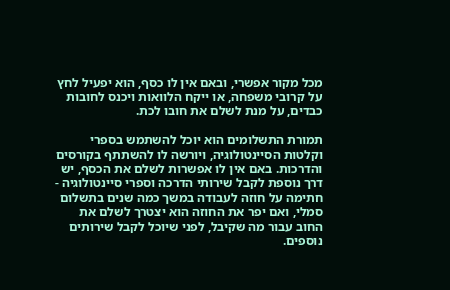מכל מקור אפשרי, ובאם אין לו כסף, הוא יפעיל לחץ על קרובי משפחה, או ייקח הלוואות ויכנס לחובות כבדים, על מנת לשלם את חובו לכת.

תמורת התשלומים הוא יוכל להשתמש בספרי וקלטות הסיינטולוגיה, ויורשה לו להשתתף בקורסים והדרכות. באם אין לו אפשרות לשלם את הכסף, יש דרך נוספת לקבל שירותי הדרכה וספרי סיינטולוגיה - חתימה על חוזה לעבודה במשך כמה שנים בתשלום סמלי, ואם יפר את החוזה הוא יצטרך לשלם את החוב עבור מה שקיבל, לפני שיוכל לקבל שירותים נוספים.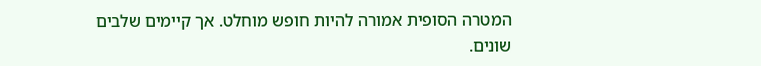המטרה הסופית אמורה להיות חופש מוחלט. אך קיימים שלבים שונים.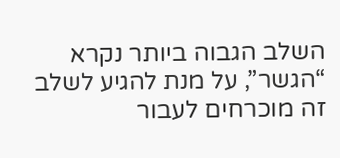השלב הגבוה ביותר נקרא “הגשר”, על מנת להגיע לשלב זה מוכרחים לעבור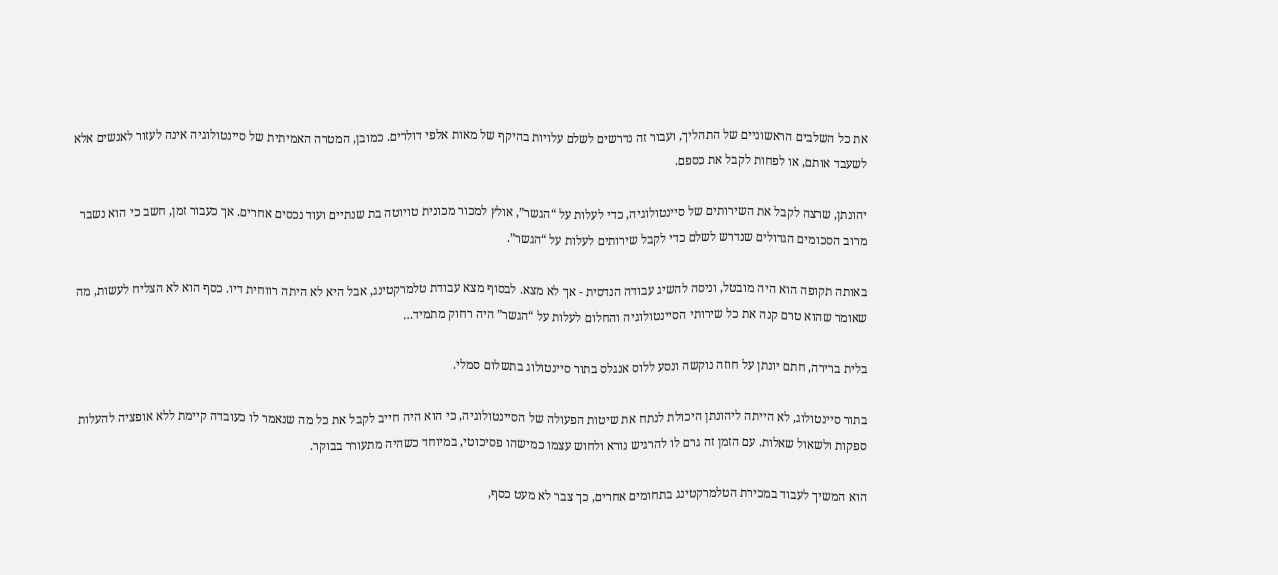את כל השלבים הראשוניים של התהליך, ועבור זה נדרשים לשלם עלויות בהיקף של מאות אלפי דולרים. כמובן, המטרה האמיתית של סיינטולוגיה אינה לעזור לאנשים אלא לשעבד אותם, או לפחות לקבל את כספם.

יהונתן, שרצה לקבל את השירותים של סיינטולוגיה, כדי לעלות על “הגשר”, אולץ למכור מכונית טויוטה בת שנתיים ועוד נכסים אחרים. אך כעבור זמן, חשב כי הוא נשבר מרוב הסכומים הגדולים שנדרש לשלם כדי לקבל שירותים לעלות על “הגשר”.

באותה תקופה הוא היה מובטל, וניסה להשיג עבודה הנדסית - אך לא מצא. לבסוף מצא עבודת טלמרקטינג, אבל היא לא היתה רווחית דיו. כסף הוא לא הצליח לעשות, מה שאומר שהוא טרם קנה את כל שירותי הסיינטולוגיה והחלום לעלות על “הגשר” היה רחוק מתמיד…

בלית ברירה, חתם יונתן על חוזה נוקשה ונסע ללוס אנגלס בתור סיינטולוג בתשלום סמלי.

בתור סיינטולוג, לא הייתה ליהונתן היכולת לנתח את שיטות הפעולה של הסיינטולוגיה, כי הוא היה חייב לקבל את כל מה שנאמר לו כעובדה קיימת ללא אופציה להעלות ספקות ולשאול שאלות. עם הזמן זה גרם לו להרגיש נורא ולחוש עצמו כמישהו פסיכוטי, במיוחד כשהיה מתעורר בבוקר.

הוא המשיך לעבוד במכירת הטלמרקטינג בתחומים אחרים, כך צבר לא מעט כסף,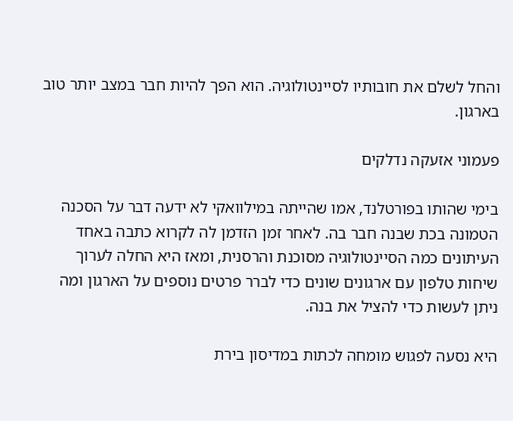והחל לשלם את חובותיו לסיינטולוגיה. הוא הפך להיות חבר במצב יותר טוב בארגון.

פעמוני אזעקה נדלקים

בימי שהותו בפורטלנד, אמו שהייתה במילוואקי לא ידעה דבר על הסכנה הטמונה בכת שבנה חבר בה. לאחר זמן הזדמן לה לקרוא כתבה באחד העיתונים כמה הסיינטולוגיה מסוכנת והרסנית, ומאז היא החלה לערוך שיחות טלפון עם ארגונים שונים כדי לברר פרטים נוספים על הארגון ומה ניתן לעשות כדי להציל את בנה.

היא נסעה לפגוש מומחה לכתות במדיסון בירת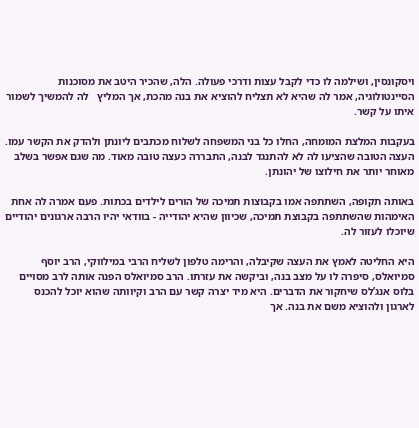ויסקונסין, ושילמה לו כדי לקבל עצות ודרכי פעולה. הלה, שהכיר היטב את מסוכנות הסיינטולוגיה, אמר לה שהיא לא תצליח להוציא את בנה מהכת, אך המליץ   לה להמשיך לשמור איתו על קשר.

בעקבות המלצת המומחה, החלו כל בני המשפחה לשלוח מכתבים ליונתן ולהדק את הקשר עמו. העצה הטובה שהציעו לה לא להתנגד לבנה, התבררה כעצה טובה מאוד. מה שגם אפשר בשלב מאוחר יותר את חילוצו של יהונתן.

באותה תקופה, השתתפה אמו בקבוצות תמיכה של הורים לילדים בכתות. פעם אמרה לה אחת האימהות שהשתתפה בקבוצת תמיכה, שכיוון שהיא יהודייה - בוודאי יהיו הרבה ארגונים יהודיים שיוכלו לעזור לה.

היא החליטה לאמץ את העצה שקיבלה, והרימה טלפון לשליח הרבי במילווקי, הרב יוסף סמיואלס, סיפרה לו על מצב בנה, וביקשה את עזרתו. הרב סמיואלס הפנה אותה לרב מסויים בלוס אנג’לס שיחקור את הדברים. היא מיד יצרה קשר עם הרב וקיוותה שהוא יוכל להכנס לארגון ולהוציא משם את בנה. אך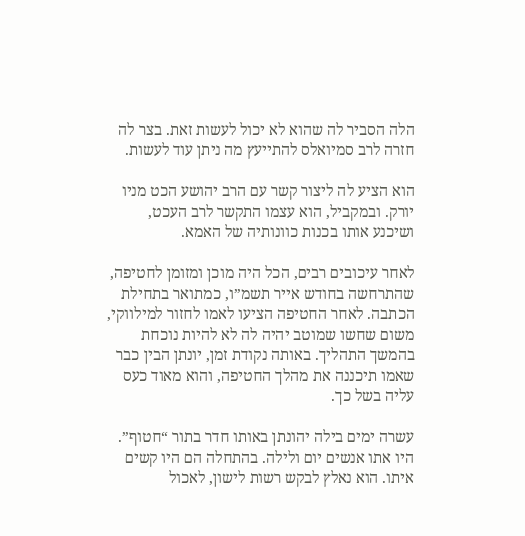הלה הסביר לה שהוא לא יכול לעשות זאת. בצר לה חזרה לרב סמיואלס להתייעץ מה ניתן עוד לעשות.

הוא הציע לה ליצור קשר עם הרב יהושע הכט מניו יורק. ובמקביל, הוא עצמו התקשר לרב העכט, ושיכנע אותו בכנות כוונותיה של האמא.

לאחר עיכובים רבים, הכל היה מוכן ומזומן לחטיפה, שהתרחשה בחודש אייר תשמ”ו, כמתואר בתחילת הכתבה. לאחר החטיפה הציעו לאמו לחזור למילווקי, משום שחשו שמוטב יהיה לה לא להיות נוכחת בהמשך התהליך. באותה נקודת זמן, יונתן הבין כבר שאמו תיכננה את מהלך החטיפה, והוא מאוד כעס עליה בשל כך.

עשרה ימים בילה יהונתן באותו חדר בתור “חטוף”. היו אתו אנשים יום ולילה. בהתחלה הם היו קשים איתו. הוא נאלץ לבקש רשות לישון, לאכול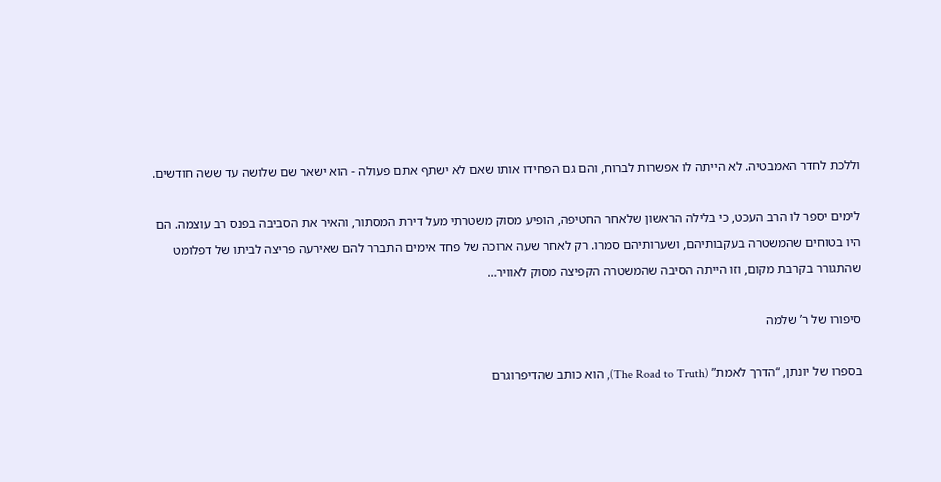וללכת לחדר האמבטיה. לא הייתה לו אפשרות לברוח, והם גם הפחידו אותו שאם לא ישתף אתם פעולה - הוא ישאר שם שלושה עד ששה חודשים.

לימים יספר לו הרב העכט, כי בלילה הראשון שלאחר החטיפה, הופיע מסוק משטרתי מעל דירת המסתור, והאיר את הסביבה בפנס רב עוצמה. הם היו בטוחים שהמשטרה בעקבותיהם, ושערותיהם סמרו. רק לאחר שעה ארוכה של פחד אימים התברר להם שאירעה פריצה לביתו של דפלומט שהתגורר בקרבת מקום, וזו הייתה הסיבה שהמשטרה הקפיצה מסוק לאוויר…

סיפורו של ר’ שלמה

בספרו של יונתן, “הדרך לאמת” (The Road to Truth), הוא כותב שהדיפרוגרם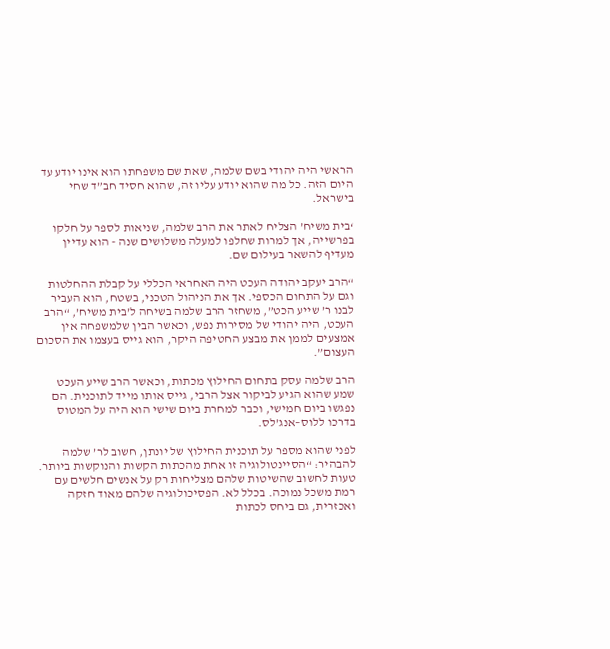הראשי היה יהודי בשם שלמה, שאת שם משפחתו הוא אינו יודע עד היום הזה. כל מה שהוא יודע עליו זה, שהוא חסיד חב”ד שחי בישראל.

‘בית משיח’ הצליח לאתר את הרב שלמה, שניאות לספר על חלקו בפרשייה, אך למרות שחלפו למעלה משלושים שנה - הוא עדיין מעדיף להשאר בעילום שם.

“הרב יעקב יהודה העכט היה האחראי הכללי על קבלת ההחלטות וגם על התחום הכספי. אך את הניהול הטכני, בשטח, הוא העביר לבנו ר’ שייע הכט”, משחזר הרב שלמה בשיחה ל’בית משיח’, “הרב העכט, היה יהודי של מסירות נפש, וכאשר הבין שלמשפחה אין אמצעים לממן את מבצע החטיפה היקר, הוא גייס בעצמו את הסכום העצום”.

הרב שלמה עסק בתחום החילוץ מכתות, וכאשר הרב שייע העכט שמע שהוא הגיע לביקור אצל הרבי, גייס אותו מייד לתוכנית. הם נפגשו ביום חמישי, וכבר למחרת ביום שישי הוא היה על המטוס בדרכו ללוס–אנג’לס.

לפני שהוא מספר על תוכנית החילוץ של יונתן, חשוב לר’ שלמה להבהיר: “הסיינטולוגיה זו אחת מהכתות הקשות והנוקשות ביותר. טעות לחשוב שהשיטות שלהם מצליחות רק על אנשים חלשים עם רמת משכל נמוכה. בכלל לא. הפסיכולוגיה שלהם מאוד חזקה ואכזרית, גם ביחס לכתות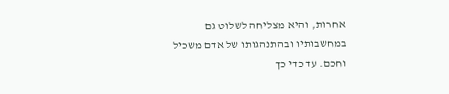אחרות, והיא מצליחה לשלוט גם במחשבותיו ובהתנהגותו של אדם משכיל וחכם. עד כדי כך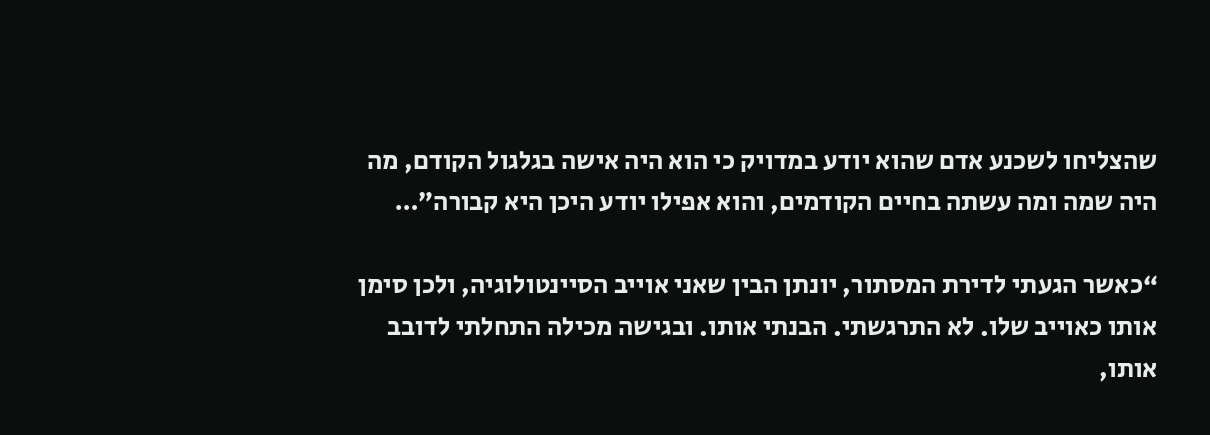שהצליחו לשכנע אדם שהוא יודע במדויק כי הוא היה אישה בגלגול הקודם, מה היה שמה ומה עשתה בחיים הקודמים, והוא אפילו יודע היכן היא קבורה”…

“כאשר הגעתי לדירת המסתור, יונתן הבין שאני אוייב הסיינטולוגיה, ולכן סימן אותו כאוייב שלו. לא התרגשתי. הבנתי אותו. ובגישה מכילה התחלתי לדובב אותו,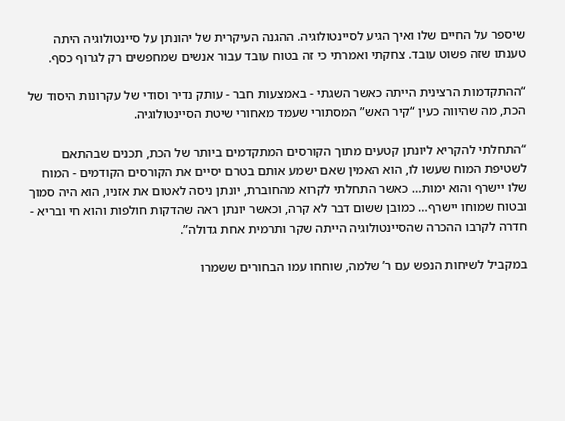שיספר על החיים שלו ואיך הגיע לסיינטולוגיה. ההגנה העיקרית של יהונתן על סיינטולוגיה היתה טענתו שזה פשוט עובד. צחקתי ואמרתי כי זה בטוח עובד עבור אנשים שמחפשים רק לגרוף כסף.

“ההתקדמות הרצינית הייתה כאשר השגתי - באמצעות חבר - עותק נדיר וסודי של עקרונות היסוד של הכת, מה שהיווה כעין “קיר האש” המסתורי שעמד מאחורי שיטת הסיינטולוגיה.

“התחלתי להקריא ליונתן קטעים מתוך הקורסים המתקדמים ביותר של הכת, תכנים שבהתאם לשטיפת המוח שעשו לו, הוא האמין שאם ישמע אותם בטרם יסיים את הקורסים הקודמים - המוח שלו יישרף והוא ימות… כאשר התחלתי לקרוא מהחוברת, יונתן ניסה לאטום את אזניו, הוא היה סמוך ובטוח שמוחו יישרף… כמובן ששום דבר לא קרה, וכאשר יונתן ראה שהדקות חולפות והוא חי ובריא - חדרה לקרבו ההכרה שהסיינטולוגיה הייתה שקר ותרמית אחת גדולה”.

במקביל לשיחות הנפש עם ר’ שלמה, שוחחו עמו הבחורים ששמרו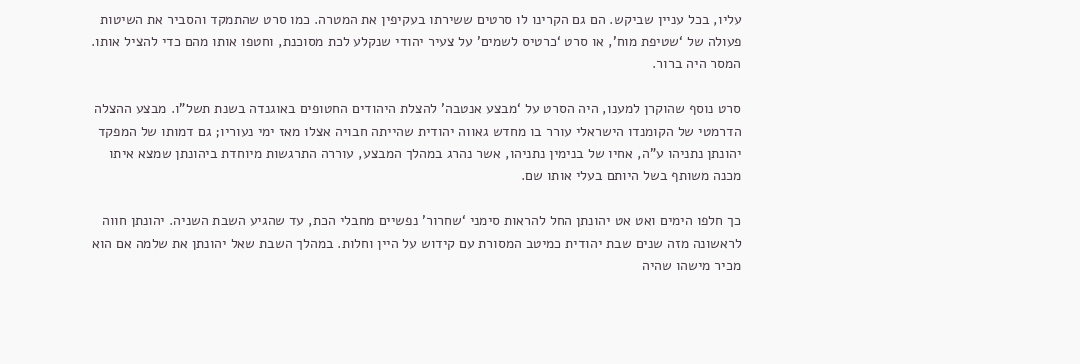עליו, בכל עניין שביקש. הם גם הקרינו לו סרטים ששירתו בעקיפין את המטרה. כמו סרט שהתמקד והסביר את השיטות פעולה של ‘שטיפת מוח’, או סרט ‘כרטיס לשמים’ על צעיר יהודי שנקלע לכת מסוכנת, וחטפו אותו מהם כדי להציל אותו. המסר היה ברור.

סרט נוסף שהוקרן למענו, היה הסרט על ‘מבצע אנטבה’ להצלת היהודים החטופים באוגנדה בשנת תשל”ו. מבצע ההצלה הדרמטי של הקומנדו הישראלי עורר בו מחדש גאווה יהודית שהייתה חבויה אצלו מאז ימי נעוריו; גם דמותו של המפקד יהונתן נתניהו ע”ה, אחיו של בנימין נתניהו, אשר נהרג במהלך המבצע, עוררה התרגשות מיוחדת ביהונתן שמצא איתו מכנה משותף בשל היותם בעלי אותו שם.

כך חלפו הימים ואט אט יהונתן החל להראות סימני ‘שחרור’ נפשיים מחבלי הכת, עד שהגיע השבת השניה. יהונתן חווה לראשונה מזה שנים שבת יהודית כמיטב המסורת עם קידוש על היין וחלות. במהלך השבת שאל יהונתן את שלמה אם הוא מכיר מישהו שהיה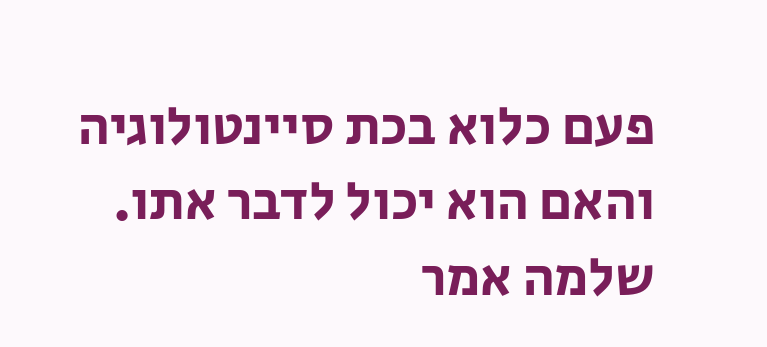פעם כלוא בכת סיינטולוגיה והאם הוא יכול לדבר אתו. שלמה אמר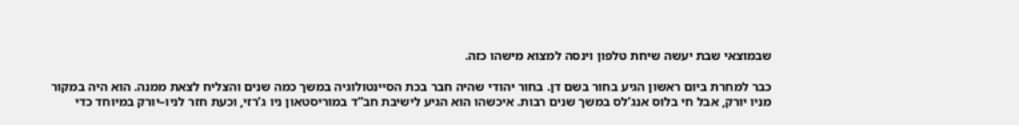שבמוצאי שבת יעשה שיחת טלפון וינסה למצוא מישהו כזה.

כבר למחרת ביום ראשון הגיע בחור בשם דן. בחור יהודי שהיה חבר בכת הסיינטולוגיה במשך כמה שנים והצליח לצאת ממנה. הוא היה במקור מניו יורק, אבל חי בלוס אנג’לס במשך שנים רבות. איכשהו הוא הגיע לישיבת חב”ד במוריסטאון ניו ג’רזי, וכעת חזר לניו–יורק במיוחד כדי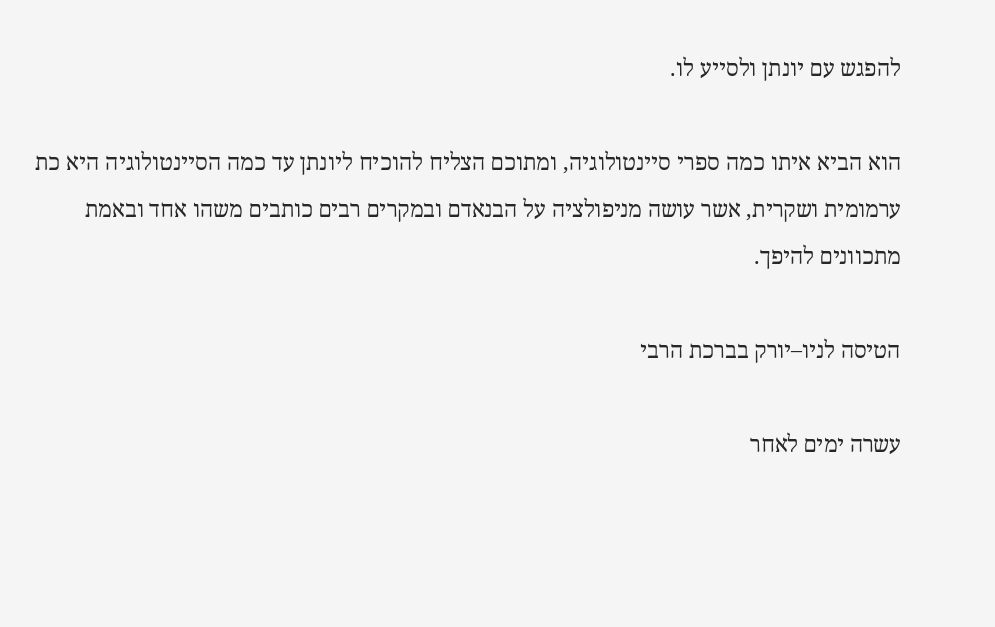להפגש עם יונתן ולסייע לו.

הוא הביא איתו כמה ספרי סיינטולוגיה, ומתוכם הצליח להוכיח ליונתן עד כמה הסיינטולוגיה היא כת ערמומית ושקרית, אשר עושה מניפולציה על הבנאדם ובמקרים רבים כותבים משהו אחד ובאמת מתכוונים להיפך.

הטיסה לניו–יורק בברכת הרבי

עשרה ימים לאחר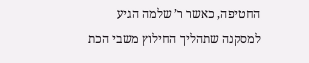החטיפה, כאשר ר’ שלמה הגיע למסקנה שתהליך החילוץ משבי הכת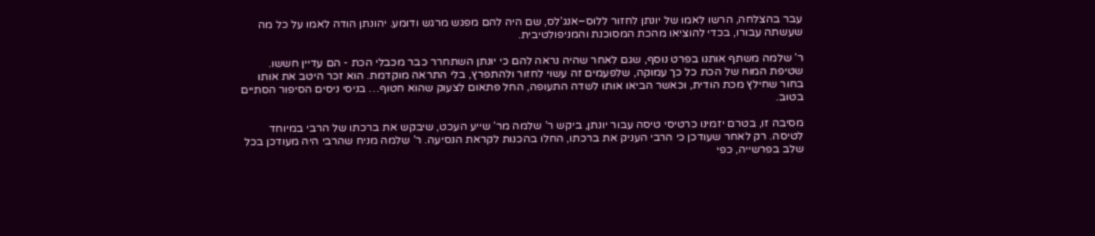עבר בהצלחה, הרשו לאמו של יונתן לחזור ללוס–אנג’לס, שם היה להם מפגש מרגש ודומע. יהונתן הודה לאמו על כל מה שעשתה עבורו, בכדי להוציאו מהכת המסוכנת והמניפולטיבית.

ר’ שלמה משתף אותנו בפרט נוסף, שגם לאחר שהיה נראה להם כי יונתן השתחרר כבר מכבלי הכת - הם עדיין חששו. שטיפת המוח של הכת כל כך עמוקה, שלפעמים זה עשוי לחזור ולהתפרץ, בלי התראה מוקדמת. הוא זכר היטב את אותו בחור שחילץ מכת הודית, וכאשר הביאו אותו לשדה התעופה, החל פתאום לצעוק שהוא חטוף… בניסי ניסים הסיפור הסתיים בטוב.

מסיבה זו, בטרם יזמינו כרטיסי טיסה עבור יונתן, ביקש ר’ שלמה מר’ שייע העכט, שיבקש את ברכתו של הרבי במיוחד לטיסה. רק לאחר שעודכן כי הרבי העניק את ברכתו, החלו בהכנות לקראת הנסיעה. ר’ שלמה מניח שהרבי היה מעודכן בכל שלב בפרשייה, כפי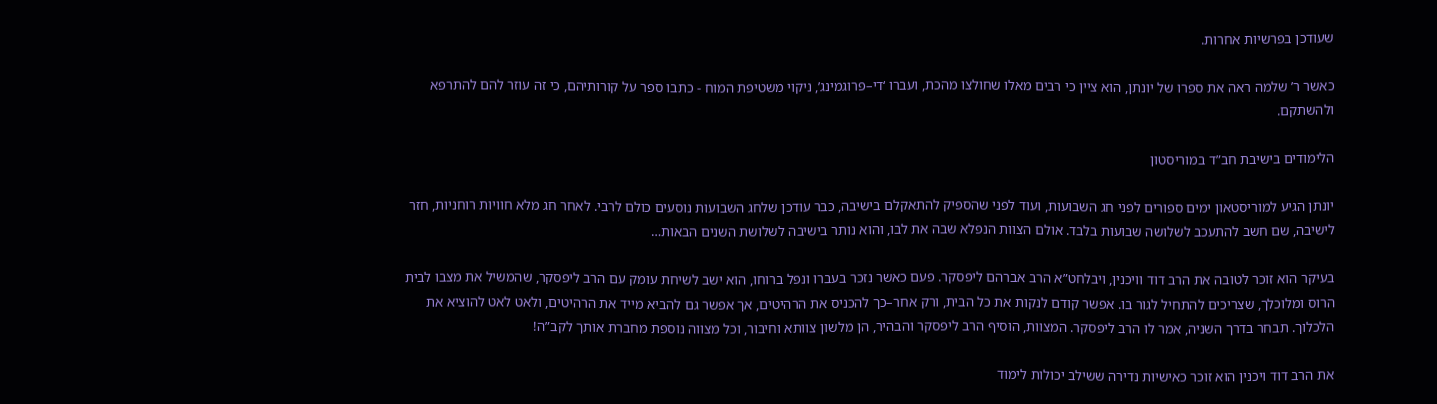שעודכן בפרשיות אחרות.

כאשר ר’ שלמה ראה את ספרו של יונתן, הוא ציין כי רבים מאלו שחולצו מהכת, ועברו ‘די–פרוגמינג’, ניקוי משטיפת המוח - כתבו ספר על קורותיהם, כי זה עוזר להם להתרפא ולהשתקם.

הלימודים בישיבת חב”ד במוריסטון

יונתן הגיע למוריסטאון ימים ספורים לפני חג השבועות, ועוד לפני שהספיק להתאקלם בישיבה, כבר עודכן שלחג השבועות נוסעים כולם לרבי. לאחר חג מלא חוויות רוחניות, חזר לישיבה, שם חשב להתעכב לשלושה שבועות בלבד. אולם הצוות הנפלא שבה את לבו, והוא נותר בישיבה לשלושת השנים הבאות…

בעיקר הוא זוכר לטובה את הרב דוד וויכנין, ויבלחט”א הרב אברהם ליפסקר. פעם כאשר נזכר בעברו ונפל ברוחו, הוא ישב לשיחת עומק עם הרב ליפסקר, שהמשיל את מצבו לבית הרוס ומלוכלך, שצריכים להתחיל לגור בו. אפשר קודם לנקות את כל הבית, ורק אחר–כך להכניס את הרהיטים, אך אפשר גם להביא מייד את הרהיטים, ולאט לאט להוציא את הלכלוך. תבחר בדרך השניה, אמר לו הרב ליפסקר. המצוות, הוסיף הרב ליפסקר והבהיר, הן מלשון צוותא וחיבור, וכל מצווה נוספת מחברת אותך לקב”ה!

את הרב דוד ויכנין הוא זוכר כאישיות נדירה ששילב יכולות לימוד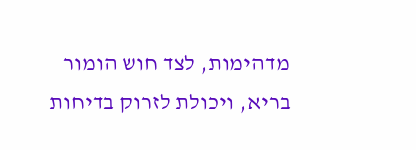מדהימות, לצד חוש הומור בריא, ויכולת לזרוק בדיחות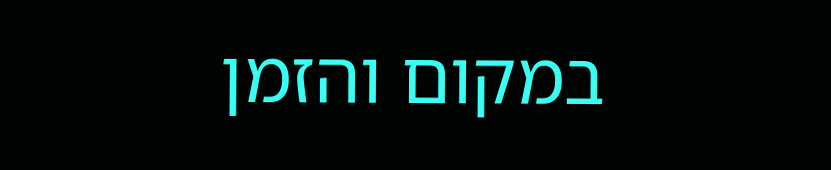במקום והזמן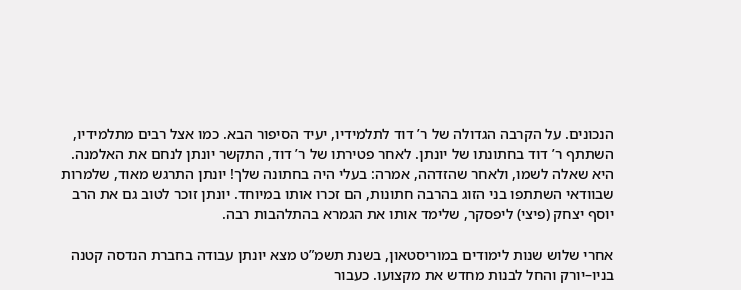הנכונים. על הקרבה הגדולה של ר’ דוד לתלמידיו, יעיד הסיפור הבא. כמו אצל רבים מתלמידיו, השתתף ר’ דוד בחתונתו של יונתן. לאחר פטירתו של ר’ דוד, התקשר יונתן לנחם את האלמנה. היא שאלה לשמו, ולאחר שהזדהה, אמרה: בעלי היה בחתונה שלך! יונתן התרגש מאוד, שלמרות שבוודאי השתתפו בני הזוג בהרבה חתונות, הם זכרו אותו במיוחד. יונתן זוכר לטוב גם את הרב יוסף יצחק (פיצי) ליפסקר, שלימד אותו את הגמרא בהתלהבות רבה.

אחרי שלוש שנות לימודים במוריסטאון, בשנת תשמ”ט מצא יונתן עבודה בחברת הנדסה קטנה בניו–יורק והחל לבנות מחדש את מקצועו. כעבור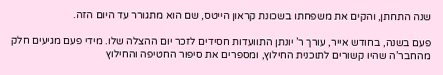שנה התחתן, והקים את משפחתו בשכונת קראון הייטס, שם הוא מתגורר עד היום הזה.

פעם בשנה, בחודש אייר, עורך ר’ יונתן התוועדות חסידים לזכר יום ההצלה שלו. מידי פעם מגיעים חלק מהחבר’ה שהיו קשורים לתוכנית החילוץ, ומספרים את סיפור החטיפה והחילוץ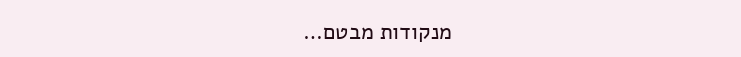מנקודות מבטם…